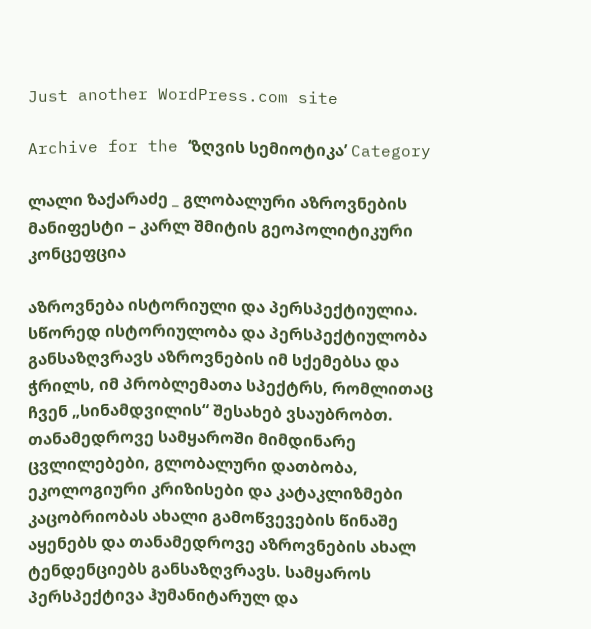Just another WordPress.com site

Archive for the ‘ზღვის სემიოტიკა’ Category

ლალი ზაქარაძე _ გლობალური აზროვნების მანიფესტი – კარლ შმიტის გეოპოლიტიკური კონცეფცია

აზროვნება ისტორიული და პერსპექტიულია. სწორედ ისტორიულობა და პერსპექტიულობა განსაზღვრავს აზროვნების იმ სქემებსა და ჭრილს, იმ პრობლემათა სპექტრს, რომლითაც ჩვენ „სინამდვილის“ შესახებ ვსაუბრობთ. თანამედროვე სამყაროში მიმდინარე ცვლილებები, გლობალური დათბობა, ეკოლოგიური კრიზისები და კატაკლიზმები კაცობრიობას ახალი გამოწვევების წინაშე აყენებს და თანამედროვე აზროვნების ახალ ტენდენციებს განსაზღვრავს. სამყაროს პერსპექტივა ჰუმანიტარულ და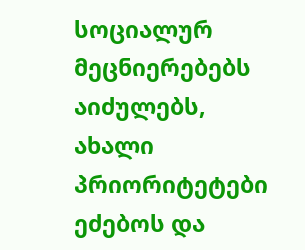სოციალურ მეცნიერებებს აიძულებს, ახალი პრიორიტეტები ეძებოს და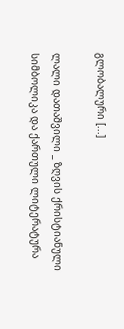გლობალური [...]

ლალი დათაშვილი _ ზღვის ქრისტიანული სიმბოლიკა და ქართული ლიტერატურა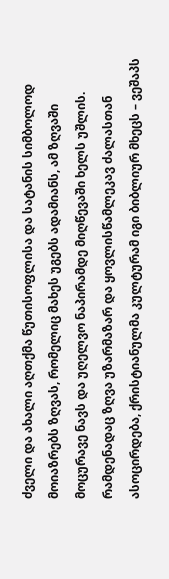ძველი და ახალი აღთქმა წუთისოფლისა და სატანის სიმბოლოდ მოიაზრებს ზღვას, რომელიც მახეს უგებს ადამიანს, ამ ზღვაში მოცურავე ნავს და უღელვო ნაპირამდე მიღწევაში ხელს უშლის. რამდენადაც ზღვა უზარმაზარ და ყოვლისწამლეკავ ძალასთან ასოცირდება, ქრისტიანულმა კულტურამ იგი ბიბლიურ მხეცს – ვეშაპს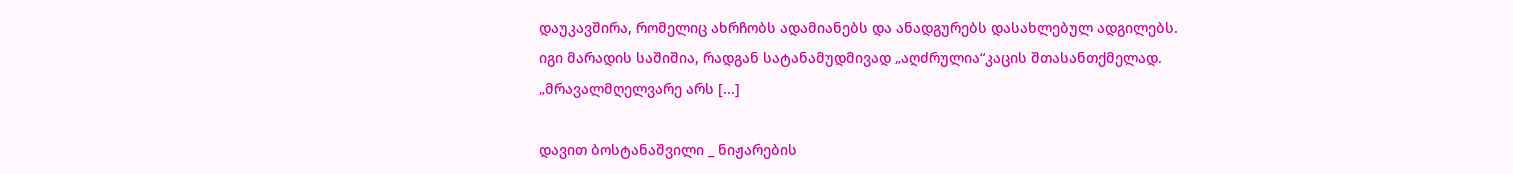დაუკავშირა, რომელიც ახრჩობს ადამიანებს და ანადგურებს დასახლებულ ადგილებს. იგი მარადის საშიშია, რადგან სატანამუდმივად „აღძრულია“კაცის შთასანთქმელად. „მრავალმღელვარე არს [...]

დავით ბოსტანაშვილი _ ნიჟარების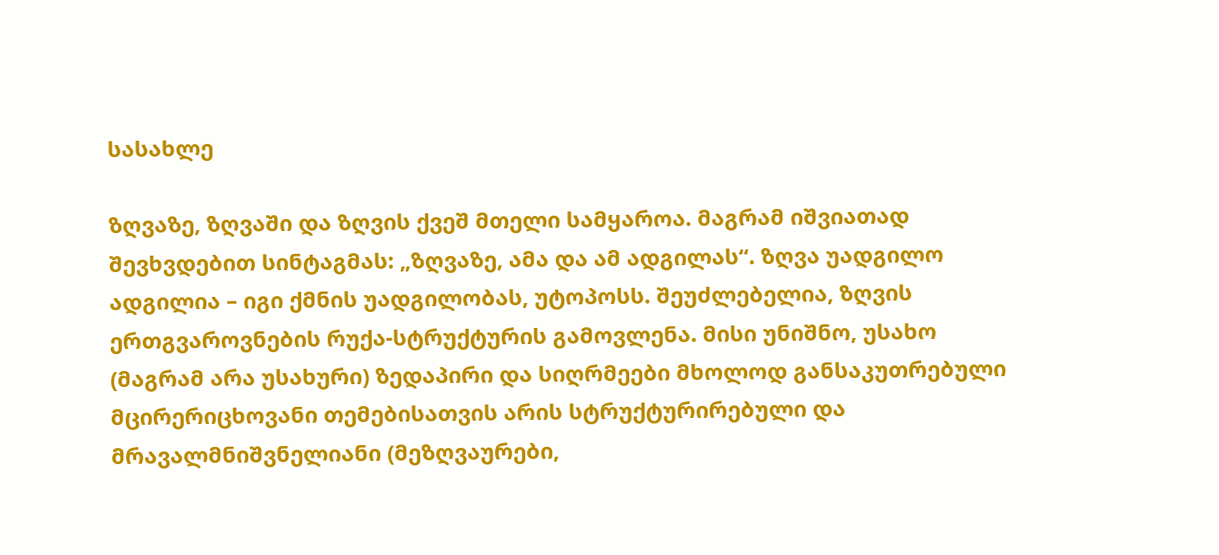სასახლე

ზღვაზე, ზღვაში და ზღვის ქვეშ მთელი სამყაროა. მაგრამ იშვიათად შევხვდებით სინტაგმას: „ზღვაზე, ამა და ამ ადგილას“. ზღვა უადგილო ადგილია – იგი ქმნის უადგილობას, უტოპოსს. შეუძლებელია, ზღვის ერთგვაროვნების რუქა-სტრუქტურის გამოვლენა. მისი უნიშნო, უსახო (მაგრამ არა უსახური) ზედაპირი და სიღრმეები მხოლოდ განსაკუთრებული მცირერიცხოვანი თემებისათვის არის სტრუქტურირებული და მრავალმნიშვნელიანი (მეზღვაურები,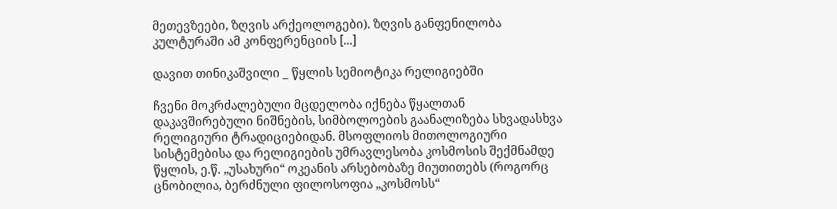მეთევზეები, ზღვის არქეოლოგები). ზღვის განფენილობა კულტურაში ამ კონფერენციის [...]

დავით თინიკაშვილი _ წყლის სემიოტიკა რელიგიებში

ჩვენი მოკრძალებული მცდელობა იქნება წყალთან დაკავშირებული ნიშნების, სიმბოლოების გაანალიზება სხვადასხვა რელიგიური ტრადიციებიდან. მსოფლიოს მითოლოგიური სისტემებისა და რელიგიების უმრავლესობა კოსმოსის შექმნამდე წყლის, ე.წ. „უსახური“ ოკეანის არსებობაზე მიუთითებს (როგორც ცნობილია, ბერძნული ფილოსოფია „კოსმოსს“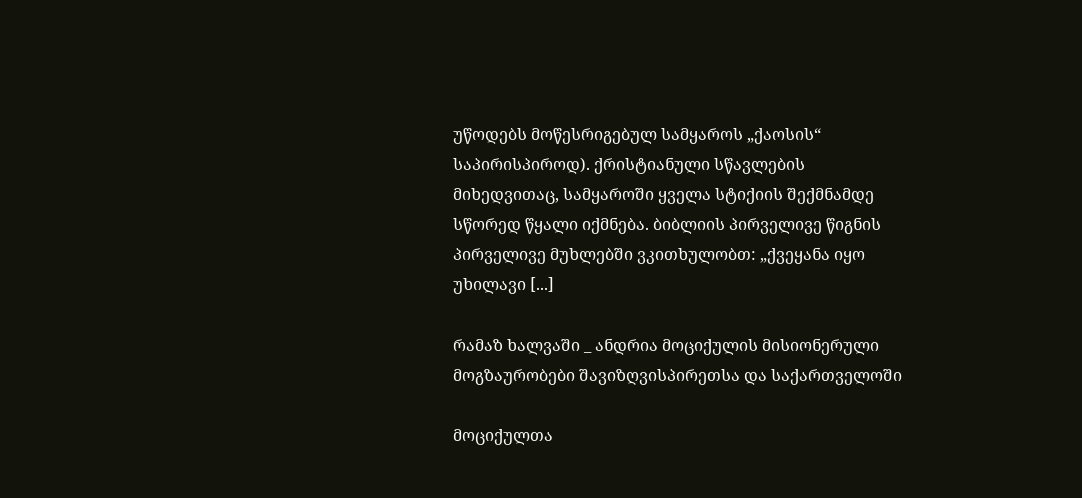უწოდებს მოწესრიგებულ სამყაროს „ქაოსის“ საპირისპიროდ). ქრისტიანული სწავლების მიხედვითაც, სამყაროში ყველა სტიქიის შექმნამდე სწორედ წყალი იქმნება. ბიბლიის პირველივე წიგნის პირველივე მუხლებში ვკითხულობთ: „ქვეყანა იყო უხილავი [...]

რამაზ ხალვაში _ ანდრია მოციქულის მისიონერული მოგზაურობები შავიზღვისპირეთსა და საქართველოში

მოციქულთა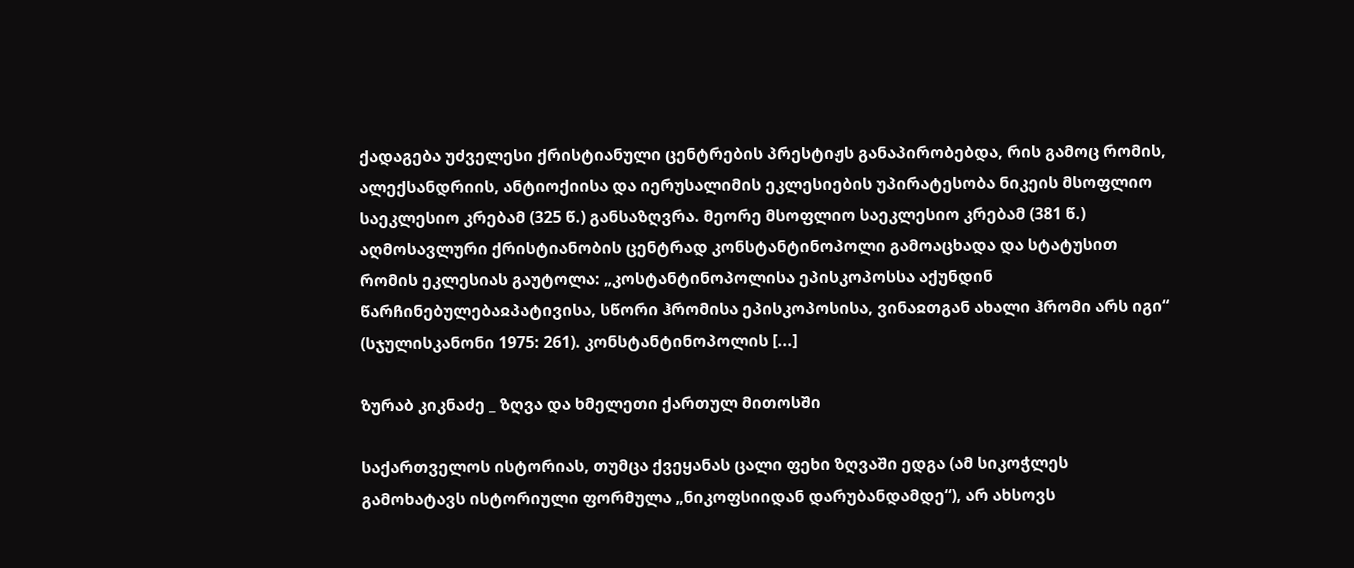ქადაგება უძველესი ქრისტიანული ცენტრების პრესტიჟს განაპირობებდა, რის გამოც რომის, ალექსანდრიის, ანტიოქიისა და იერუსალიმის ეკლესიების უპირატესობა ნიკეის მსოფლიო საეკლესიო კრებამ (325 წ.) განსაზღვრა. მეორე მსოფლიო საეკლესიო კრებამ (381 წ.) აღმოსავლური ქრისტიანობის ცენტრად კონსტანტინოპოლი გამოაცხადა და სტატუსით რომის ეკლესიას გაუტოლა: „კოსტანტინოპოლისა ეპისკოპოსსა აქუნდინ წარჩინებულებაჲპატივისა, სწორი ჰრომისა ეპისკოპოსისა, ვინაჲთგან ახალი ჰრომი არს იგი“ (სჯულისკანონი 1975: 261). კონსტანტინოპოლის [...]

ზურაბ კიკნაძე _ ზღვა და ხმელეთი ქართულ მითოსში

საქართველოს ისტორიას, თუმცა ქვეყანას ცალი ფეხი ზღვაში ედგა (ამ სიკოჭლეს გამოხატავს ისტორიული ფორმულა „ნიკოფსიიდან დარუბანდამდე“), არ ახსოვს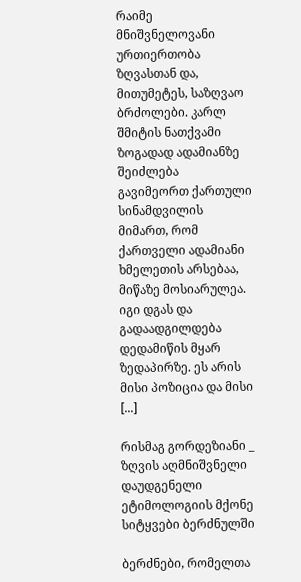რაიმე მნიშვნელოვანი ურთიერთობა ზღვასთან და, მითუმეტეს, საზღვაო ბრძოლები. კარლ შმიტის ნათქვამი ზოგადად ადამიანზე შეიძლება გავიმეორთ ქართული სინამდვილის მიმართ, რომ ქართველი ადამიანი ხმელეთის არსებაა, მიწაზე მოსიარულეა. იგი დგას და გადაადგილდება დედამიწის მყარ ზედაპირზე. ეს არის მისი პოზიცია და მისი [...]

რისმაგ გორდეზიანი _ ზღვის აღმნიშვნელი დაუდგენელი ეტიმოლოგიის მქონე სიტყვები ბერძნულში

ბერძნები, რომელთა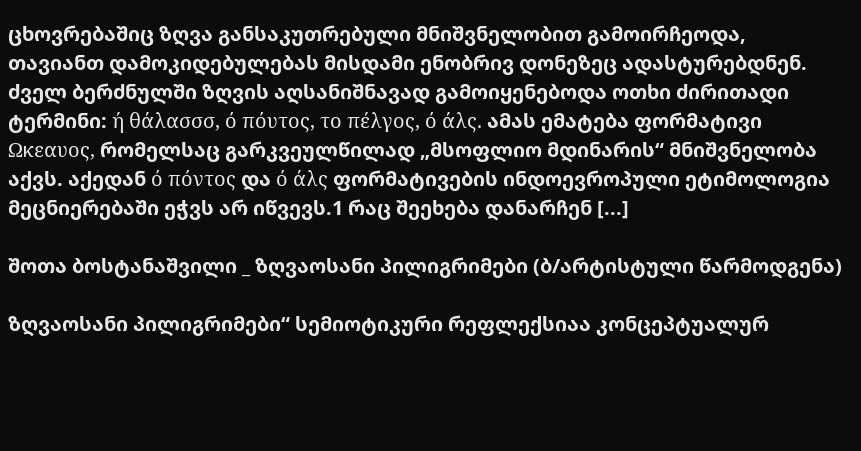ცხოვრებაშიც ზღვა განსაკუთრებული მნიშვნელობით გამოირჩეოდა, თავიანთ დამოკიდებულებას მისდამი ენობრივ დონეზეც ადასტურებდნენ. ძველ ბერძნულში ზღვის აღსანიშნავად გამოიყენებოდა ოთხი ძირითადი ტერმინი: ή θάλασσσ, ό πόυτος, το πέλγος, ό άλς. ამას ემატება ფორმატივი Ωκεαυος, რომელსაც გარკვეულწილად „მსოფლიო მდინარის“ მნიშვნელობა აქვს. აქედან ό πόντος და ό άλς ფორმატივების ინდოევროპული ეტიმოლოგია მეცნიერებაში ეჭვს არ იწვევს.1 რაც შეეხება დანარჩენ [...]

შოთა ბოსტანაშვილი _ ზღვაოსანი პილიგრიმები (ბ/არტისტული წარმოდგენა)

ზღვაოსანი პილიგრიმები“ სემიოტიკური რეფლექსიაა კონცეპტუალურ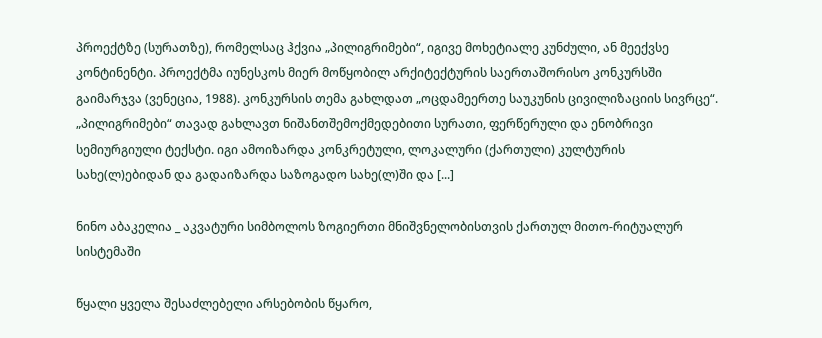პროექტზე (სურათზე), რომელსაც ჰქვია „პილიგრიმები“, იგივე მოხეტიალე კუნძული, ან მეექვსე კონტინენტი. პროექტმა იუნესკოს მიერ მოწყობილ არქიტექტურის საერთაშორისო კონკურსში გაიმარჯვა (ვენეცია, 1988). კონკურსის თემა გახლდათ „ოცდამეერთე საუკუნის ცივილიზაციის სივრცე“. „პილიგრიმები“ თავად გახლავთ ნიშანთშემოქმედებითი სურათი, ფერწერული და ენობრივი სემიურგიული ტექსტი. იგი ამოიზარდა კონკრეტული, ლოკალური (ქართული) კულტურის სახე(ლ)ებიდან და გადაიზარდა საზოგადო სახე(ლ)ში და [...]

ნინო აბაკელია _ აკვატური სიმბოლოს ზოგიერთი მნიშვნელობისთვის ქართულ მითო-რიტუალურ სისტემაში

წყალი ყველა შესაძლებელი არსებობის წყარო,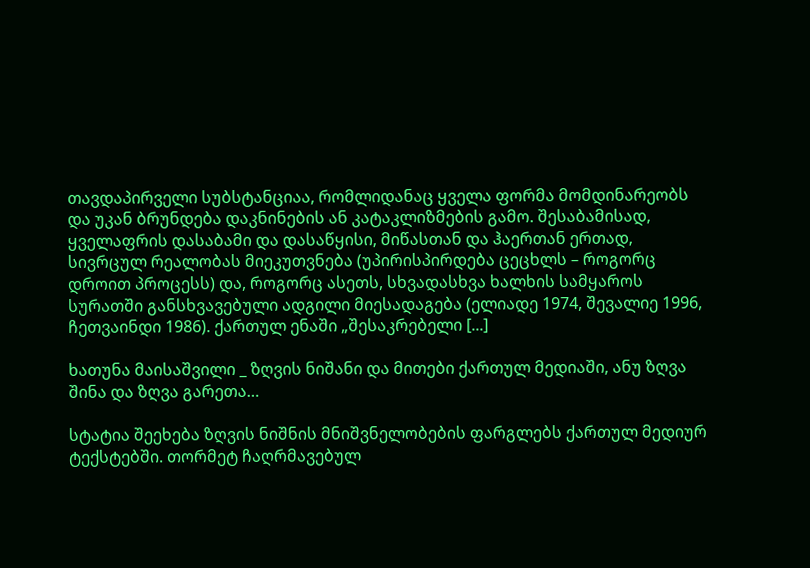თავდაპირველი სუბსტანციაა, რომლიდანაც ყველა ფორმა მომდინარეობს და უკან ბრუნდება დაკნინების ან კატაკლიზმების გამო. შესაბამისად, ყველაფრის დასაბამი და დასაწყისი, მიწასთან და ჰაერთან ერთად, სივრცულ რეალობას მიეკუთვნება (უპირისპირდება ცეცხლს – როგორც დროით პროცესს) და, როგორც ასეთს, სხვადასხვა ხალხის სამყაროს სურათში განსხვავებული ადგილი მიესადაგება (ელიადე 1974, შევალიე 1996, ჩეთვაინდი 1986). ქართულ ენაში „შესაკრებელი [...]

ხათუნა მაისაშვილი _ ზღვის ნიშანი და მითები ქართულ მედიაში, ანუ ზღვა შინა და ზღვა გარეთა…

სტატია შეეხება ზღვის ნიშნის მნიშვნელობების ფარგლებს ქართულ მედიურ ტექსტებში. თორმეტ ჩაღრმავებულ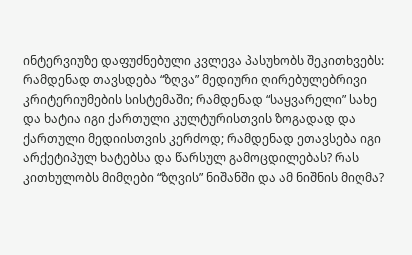ინტერვიუზე დაფუძნებული კვლევა პასუხობს შეკითხვებს: რამდენად თავსდება “ზღვა” მედიური ღირებულებრივი კრიტერიუმების სისტემაში; რამდენად “საყვარელი” სახე და ხატია იგი ქართული კულტურისთვის ზოგადად და ქართული მედიისთვის კერძოდ; რამდენად ეთავსება იგი არქეტიპულ ხატებსა და წარსულ გამოცდილებას? რას კითხულობს მიმღები “ზღვის” ნიშანში და ამ ნიშნის მიღმა?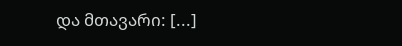და მთავარი: [...]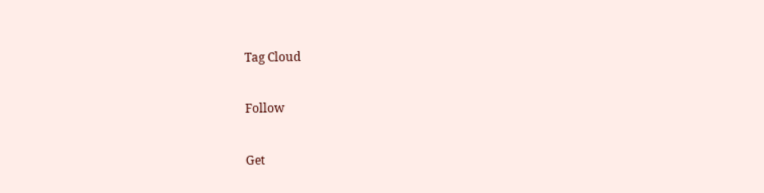Tag Cloud

Follow

Get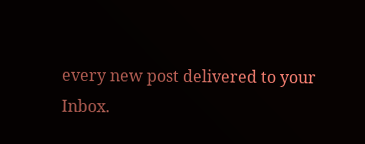every new post delivered to your Inbox.